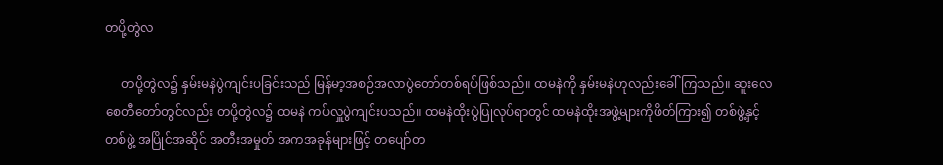တပို့တွဲလ

     တပို့တွဲလ၌ နှမ်းမနဲပွဲကျင်းပခြင်းသည် မြန်မာ့အစဉ်အလာပွဲတော်တစ်ရပ်ဖြစ်သည်။ ထမနဲကို နှမ်းမနဲဟုလည်းခေါ်ကြသည်။ ဆူးလေစေတီတော်တွင်လည်း တပို့တွဲလ၌ ထမနဲ ကပ်လှူပွဲကျင်းပသည်။ ထမနဲထိုးပွဲပြုလုပ်ရာတွင် ထမနဲထိုးအဖွဲ့များကိုဖိတ်ကြား၍ တစ်ဖွဲ့နှင့်တစ်ဖွဲ့ အပြိုင်အဆိုင် အတီးအမှုတ် အကအခုန်များဖြင့် တပျော်တ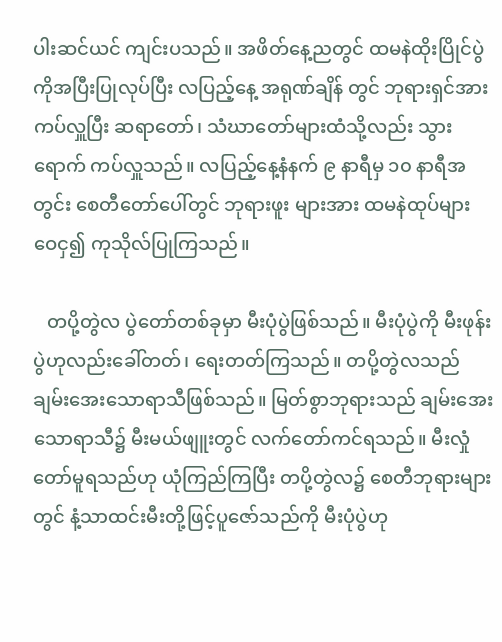ပါးဆင်ယင် ကျင်းပသည်။ အဖိတ်နေ့ညတွင် ထမနဲထိုးပြိုင်ပွဲကိုအပြီးပြုလုပ်ပြီး လပြည့်နေ့ အရုဏ်ချိန် တွင် ဘုရားရှင်အားကပ်လှူပြီး ဆရာတော်၊ သံဃာတော်များထံသို့လည်း သွားရောက် ကပ်လှူသည်။ လပြည့်နေ့နံနက် ၉ နာရီမှ ၁၀ နာရီအတွင်း စေတီတော်ပေါ်တွင် ဘုရားဖူး များအား ထမနဲထုပ်များ ဝေငှ၍ ကုသိုလ်ပြုကြသည်။

   တပို့တွဲလ ပွဲတော်တစ်ခုမှာ မီးပုံပွဲဖြစ်သည်။ မီးပုံပွဲကို မီးဖုန်းပွဲဟုလည်းခေါ်တတ်၊ ရေးတတ်ကြသည်။ တပို့တွဲလသည် ချမ်းအေးသောရာသီဖြစ်သည်။ မြတ်စွာဘုရားသည် ချမ်းအေးသောရာသီ၌ မီးမယ်ဖျူးတွင် လက်တော်ကင်ရသည်။ မီးလှုံတော်မူရသည်ဟု ယုံကြည်ကြပြီး တပို့တွဲလ၌ စေတီဘုရားများတွင် နံ့သာထင်းမီးတို့ဖြင့်ပူဇော်သည်ကို မီးပုံပွဲဟု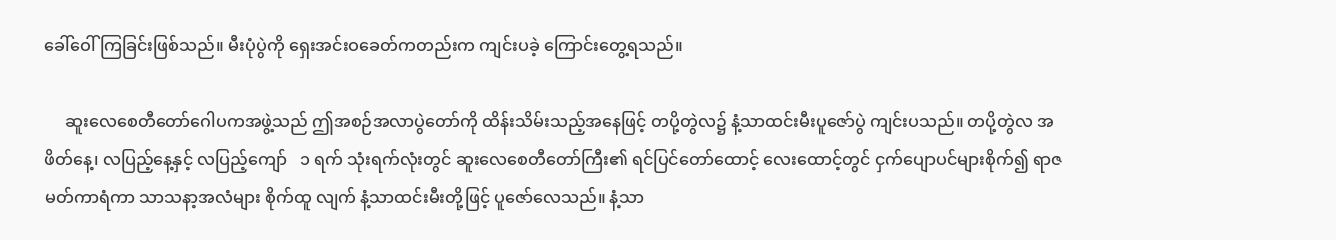ခေါ်ဝေါ်ကြခြင်းဖြစ်သည်။ မီးပုံပွဲကို ရှေးအင်းဝခေတ်ကတည်းက ကျင်းပခဲ့ ကြောင်းတွေ့ရသည်။

     ဆူးလေစေတီတော်ဂေါပကအဖွဲ့သည် ဤအစဉ်အလာပွဲတော်ကို ထိန်းသိမ်းသည့်အနေဖြင့် တပို့တွဲလ၌ နံ့သာထင်းမီးပူဇော်ပွဲ ကျင်းပသည်။ တပို့တွဲလ အဖိတ်နေ့၊ လပြည့်နေ့နှင့် လပြည့်ကျော်   ၁ ရက် သုံးရက်လုံးတွင် ဆူးလေစေတီတော်ကြီး၏ ရင်ပြင်တော်ထောင့် လေးထောင့်တွင် ငှက်ပျောပင်များစိုက်၍ ရာဇမတ်ကာရံကာ သာသနာ့အလံများ စိုက်ထူ လျက် နံ့သာထင်းမီးတို့ဖြင့် ပူဇော်လေသည်။ နံ့သာ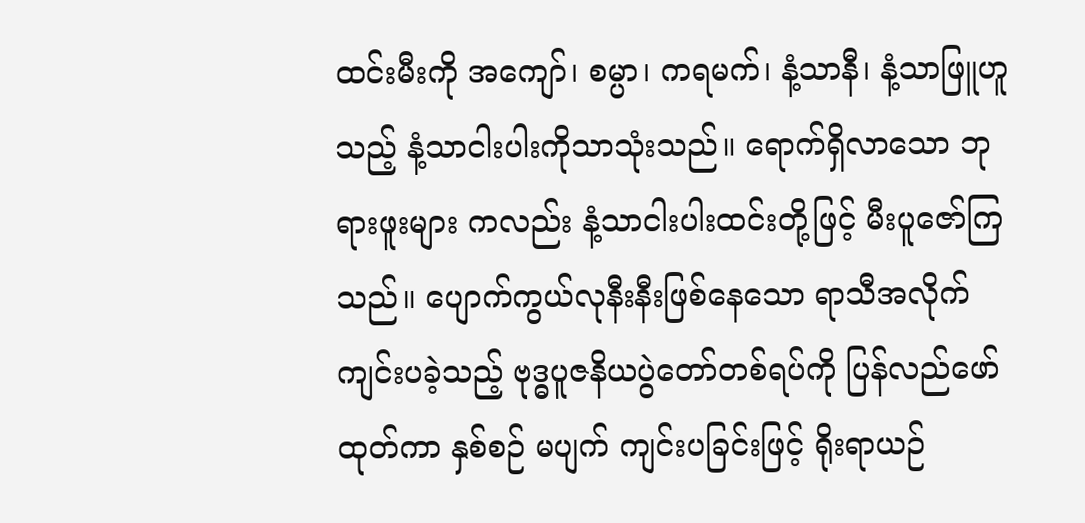ထင်းမီးကို အကျော်၊ စမ္ပာ၊ ကရမက်၊ နံ့သာနီ၊ နံ့သာဖြူဟူသည့် နံ့သာငါးပါးကိုသာသုံးသည်။ ရောက်ရှိလာသော ဘုရားဖူးများ ကလည်း နံ့သာငါးပါးထင်းတို့ဖြင့် မီးပူဇော်ကြသည်။ ပျောက်ကွယ်လုနီးနီးဖြစ်နေသော ရာသီအလိုက် ကျင်းပခဲ့သည့် ဗုဒ္ဓပူဇနိယပွဲတော်တစ်ရပ်ကို ပြန်လည်ဖော်ထုတ်ကာ နှစ်စဉ် မပျက် ကျင်းပခြင်းဖြင့် ရိုးရာယဉ်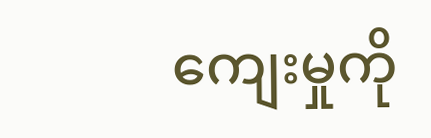ကျေးမှုကို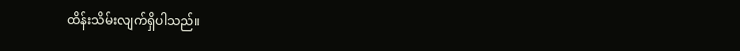ထိန်းသိမ်းလျက်ရှိပါသည်။